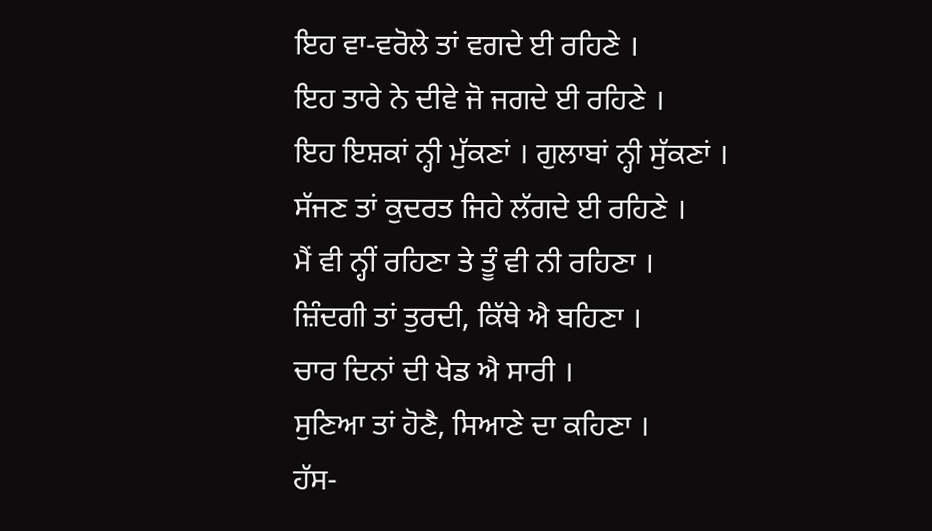ਇਹ ਵਾ-ਵਰੋਲੇ ਤਾਂ ਵਗਦੇ ਈ ਰਹਿਣੇ ।
ਇਹ ਤਾਰੇ ਨੇ ਦੀਵੇ ਜੋ ਜਗਦੇ ਈ ਰਹਿਣੇ ।
ਇਹ ਇਸ਼ਕਾਂ ਨ੍ਹੀ ਮੁੱਕਣਾਂ । ਗੁਲਾਬਾਂ ਨ੍ਹੀ ਸੁੱਕਣਾਂ ।
ਸੱਜਣ ਤਾਂ ਕੁਦਰਤ ਜਿਹੇ ਲੱਗਦੇ ਈ ਰਹਿਣੇ ।
ਮੈਂ ਵੀ ਨ੍ਹੀਂ ਰਹਿਣਾ ਤੇ ਤੂੰ ਵੀ ਨੀ ਰਹਿਣਾ ।
ਜ਼ਿੰਦਗੀ ਤਾਂ ਤੁਰਦੀ, ਕਿੱਥੇ ਐ ਬਹਿਣਾ ।
ਚਾਰ ਦਿਨਾਂ ਦੀ ਖੇਡ ਐ ਸਾਰੀ ।
ਸੁਣਿਆ ਤਾਂ ਹੋਣੈ, ਸਿਆਣੇ ਦਾ ਕਹਿਣਾ ।
ਹੱਸ-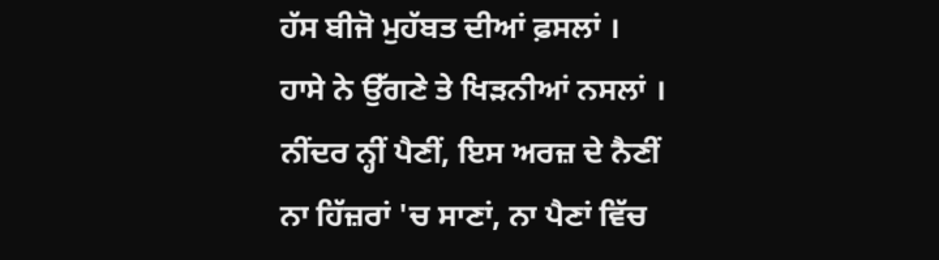ਹੱਸ ਬੀਜੋ ਮੁਹੱਬਤ ਦੀਆਂ ਫ਼ਸਲਾਂ ।
ਹਾਸੇ ਨੇ ਉੱਗਣੇ ਤੇ ਖਿੜਨੀਆਂ ਨਸਲਾਂ ।
ਨੀਂਦਰ ਨ੍ਹੀਂ ਪੈਣੀਂ, ਇਸ ਅਰਜ਼ ਦੇ ਨੈਣੀਂ
ਨਾ ਹਿੱਜ਼ਰਾਂ 'ਚ ਸਾਣਾਂ, ਨਾ ਪੈਣਾਂ ਵਿੱਚ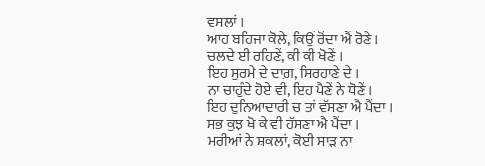ਵਸਲਾਂ ।
ਆਹ ਬਹਿਜਾ ਕੋਲੇ, ਕਿਉਂ ਰੋਂਦਾ ਐਂ ਰੋਣੇ ।
ਚਲਦੇ ਈ ਰਹਿਣੇਂ, ਕੀ ਕੀ ਖੋਣੇਂ ।
ਇਹ ਸੁਰਮੇ ਦੇ ਦਾਗ਼, ਸਿਰਹਾਣੇ ਦੇ ।
ਨਾ ਚਾਹੁੰਦੇ ਹੋਏ ਵੀ, ਇਹ ਪੈਣੇਂ ਨੇ ਧੋਣੇਂ ।
ਇਹ ਦੁਨਿਆਦਾਰੀ ਚ ਤਾਂ ਵੱਸਣਾ ਐ ਪੈਂਦਾ ।
ਸਭ ਕੁਝ ਖੋ ਕੇ ਵੀ ਹੱਸਣਾ ਐ ਪੈਂਦਾ ।
ਮਰੀਆਂ ਨੇ ਸ਼ਕਲਾਂ, ਕੋਈ ਸਾੜ ਨਾ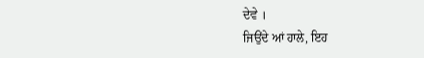ਦੇਵੇ ।
ਜਿਉਂਦੇ ਆਂ ਹਾਲੇ, ਇਹ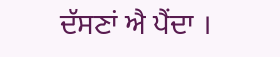ਦੱਸਣਾਂ ਐ ਪੈਂਦਾ ।